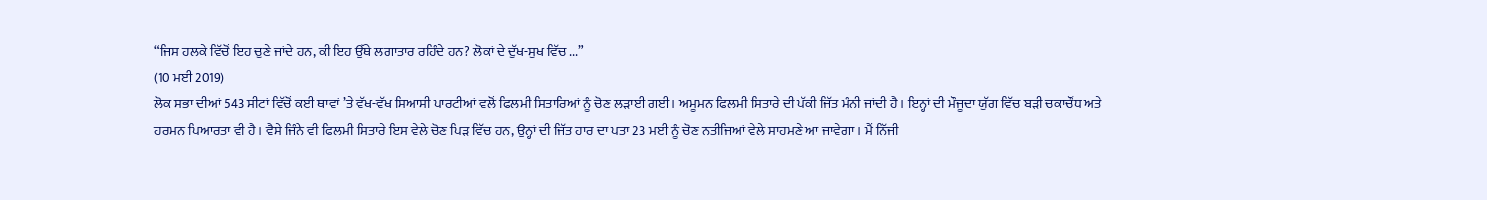“ਜਿਸ ਹਲਕੇ ਵਿੱਚੋਂ ਇਹ ਚੁਣੇ ਜਾਂਦੇ ਹਨ, ਕੀ ਇਹ ਉੱਥੇ ਲਗਾਤਾਰ ਰਹਿੰਦੇ ਹਨ? ਲੋਕਾਂ ਦੇ ਦੁੱਖ-ਸੁਖ ਵਿੱਚ ...”
(10 ਮਈ 2019)
ਲੋਕ ਸਭਾ ਦੀਆਂ 543 ਸੀਟਾਂ ਵਿੱਚੋਂ ਕਈ ਥਾਵਾਂ ’ਤੇ ਵੱਖ-ਵੱਖ ਸਿਆਸੀ ਪਾਰਟੀਆਂ ਵਲੋਂ ਫਿਲਮੀ ਸਿਤਾਰਿਆਂ ਨੂੰ ਚੋਣ ਲੜਾਈ ਗਈ। ਅਮੂਮਨ ਫਿਲਮੀ ਸਿਤਾਰੇ ਦੀ ਪੱਕੀ ਜਿੱਤ ਮੰਨੀ ਜਾਂਦੀ ਹੈ। ਇਨ੍ਹਾਂ ਦੀ ਮੌਜੂਦਾ ਯੁੱਗ ਵਿੱਚ ਬੜੀ ਚਕਾਚੌਂਧ ਅਤੇ ਹਰਮਨ ਪਿਆਰਤਾ ਵੀ ਹੈ। ਵੈਸੇ ਜਿੰਨੇ ਵੀ ਫਿਲਮੀ ਸਿਤਾਰੇ ਇਸ ਵੇਲੇ ਚੋਣ ਪਿੜ ਵਿੱਚ ਹਨ, ਉਨ੍ਹਾਂ ਦੀ ਜਿੱਤ ਹਾਰ ਦਾ ਪਤਾ 23 ਮਈ ਨੂੰ ਚੋਣ ਨਤੀਜਿਆਂ ਵੇਲੇ ਸਾਹਮਣੇ ਆ ਜਾਵੇਗਾ। ਮੈਂ ਨਿੱਜੀ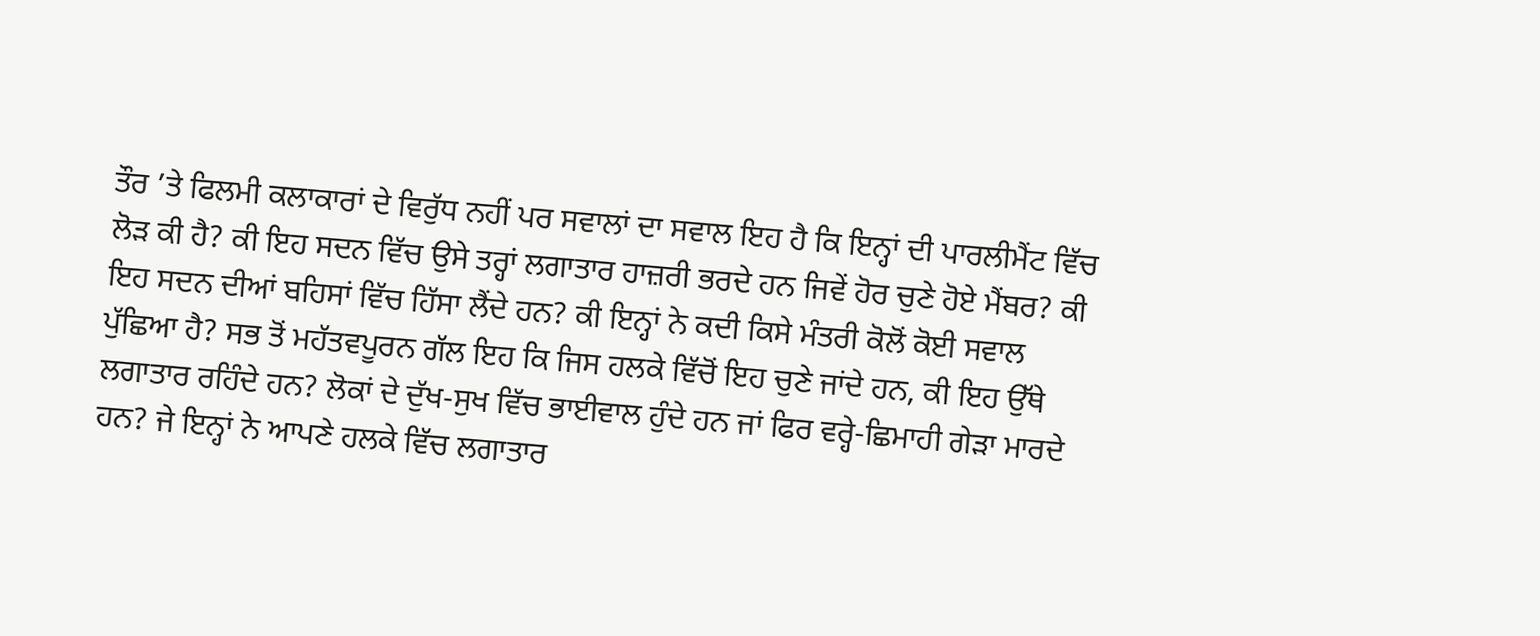ਤੌਰ ’ਤੇ ਫਿਲਮੀ ਕਲਾਕਾਰਾਂ ਦੇ ਵਿਰੁੱਧ ਨਹੀਂ ਪਰ ਸਵਾਲਾਂ ਦਾ ਸਵਾਲ ਇਹ ਹੈ ਕਿ ਇਨ੍ਹਾਂ ਦੀ ਪਾਰਲੀਮੈਂਟ ਵਿੱਚ ਲੋੜ ਕੀ ਹੈ? ਕੀ ਇਹ ਸਦਨ ਵਿੱਚ ਉਸੇ ਤਰ੍ਹਾਂ ਲਗਾਤਾਰ ਹਾਜ਼ਰੀ ਭਰਦੇ ਹਨ ਜਿਵੇਂ ਹੋਰ ਚੁਣੇ ਹੋਏ ਮੈਂਬਰ? ਕੀ ਇਹ ਸਦਨ ਦੀਆਂ ਬਹਿਸਾਂ ਵਿੱਚ ਹਿੱਸਾ ਲੈਂਦੇ ਹਨ? ਕੀ ਇਨ੍ਹਾਂ ਨੇ ਕਦੀ ਕਿਸੇ ਮੰਤਰੀ ਕੋਲੋਂ ਕੋਈ ਸਵਾਲ ਪੁੱਛਿਆ ਹੈ? ਸਭ ਤੋਂ ਮਹੱਤਵਪੂਰਨ ਗੱਲ ਇਹ ਕਿ ਜਿਸ ਹਲਕੇ ਵਿੱਚੋਂ ਇਹ ਚੁਣੇ ਜਾਂਦੇ ਹਨ, ਕੀ ਇਹ ਉੱਥੇ ਲਗਾਤਾਰ ਰਹਿੰਦੇ ਹਨ? ਲੋਕਾਂ ਦੇ ਦੁੱਖ-ਸੁਖ ਵਿੱਚ ਭਾਈਵਾਲ ਹੁੰਦੇ ਹਨ ਜਾਂ ਫਿਰ ਵਰ੍ਹੇ-ਛਿਮਾਹੀ ਗੇੜਾ ਮਾਰਦੇ ਹਨ? ਜੇ ਇਨ੍ਹਾਂ ਨੇ ਆਪਣੇ ਹਲਕੇ ਵਿੱਚ ਲਗਾਤਾਰ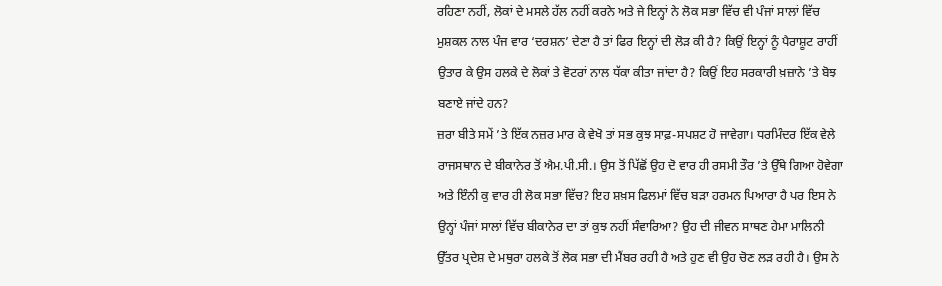ਰਹਿਣਾ ਨਹੀਂ, ਲੋਕਾਂ ਦੇ ਮਸਲੇ ਹੱਲ ਨਹੀਂ ਕਰਨੇ ਅਤੇ ਜੇ ਇਨ੍ਹਾਂ ਨੇ ਲੋਕ ਸਭਾ ਵਿੱਚ ਵੀ ਪੰਜਾਂ ਸਾਲਾਂ ਵਿੱਚ ਮੁਸ਼ਕਲ ਨਾਲ ਪੰਜ ਵਾਰ ‘ਦਰਸ਼ਨ’ ਦੇਣਾ ਹੈ ਤਾਂ ਫਿਰ ਇਨ੍ਹਾਂ ਦੀ ਲੋੜ ਕੀ ਹੈ? ਕਿਉਂ ਇਨ੍ਹਾਂ ਨੂੰ ਪੈਰਾਸ਼ੂਟ ਰਾਹੀਂ ਉਤਾਰ ਕੇ ਉਸ ਹਲਕੇ ਦੇ ਲੋਕਾਂ ਤੇ ਵੋਟਰਾਂ ਨਾਲ ਧੱਕਾ ਕੀਤਾ ਜਾਂਦਾ ਹੈ? ਕਿਉਂ ਇਹ ਸਰਕਾਰੀ ਖ਼ਜ਼ਾਨੇ ’ਤੇ ਬੋਝ ਬਣਾਏ ਜਾਂਦੇ ਹਨ?
ਜ਼ਰਾ ਬੀਤੇ ਸਮੇਂ ’ਤੇ ਇੱਕ ਨਜ਼ਰ ਮਾਰ ਕੇ ਵੇਖੋ ਤਾਂ ਸਭ ਕੁਝ ਸਾਫ਼-ਸਪਸ਼ਟ ਹੋ ਜਾਵੇਗਾ। ਧਰਮਿੰਦਰ ਇੱਕ ਵੇਲੇ ਰਾਜਸਥਾਨ ਦੇ ਬੀਕਾਨੇਰ ਤੋਂ ਐਮ.ਪੀ.ਸੀ.। ਉਸ ਤੋਂ ਪਿੱਛੋਂ ਉਹ ਦੋ ਵਾਰ ਹੀ ਰਸਮੀ ਤੌਰ ’ਤੇ ਉੱਥੇ ਗਿਆ ਹੋਵੇਗਾ ਅਤੇ ਇੰਨੀ ਕੁ ਵਾਰ ਹੀ ਲੋਕ ਸਭਾ ਵਿੱਚ? ਇਹ ਸ਼ਖ਼ਸ ਫਿਲਮਾਂ ਵਿੱਚ ਬੜਾ ਹਰਮਨ ਪਿਆਰਾ ਹੈ ਪਰ ਇਸ ਨੇ ਉਨ੍ਹਾਂ ਪੰਜਾਂ ਸਾਲਾਂ ਵਿੱਚ ਬੀਕਾਨੇਰ ਦਾ ਤਾਂ ਕੁਝ ਨਹੀਂ ਸੰਵਾਰਿਆ? ਉਹ ਦੀ ਜੀਵਨ ਸਾਥਣ ਹੇਮਾ ਮਾਲਿਨੀ ਉੱਤਰ ਪ੍ਰਦੇਸ਼ ਦੇ ਮਥੁਰਾ ਹਲਕੇ ਤੋਂ ਲੋਕ ਸਭਾ ਦੀ ਮੈਂਬਰ ਰਹੀ ਹੈ ਅਤੇ ਹੁਣ ਵੀ ਉਹ ਚੋਣ ਲੜ ਰਹੀ ਹੈ। ਉਸ ਨੇ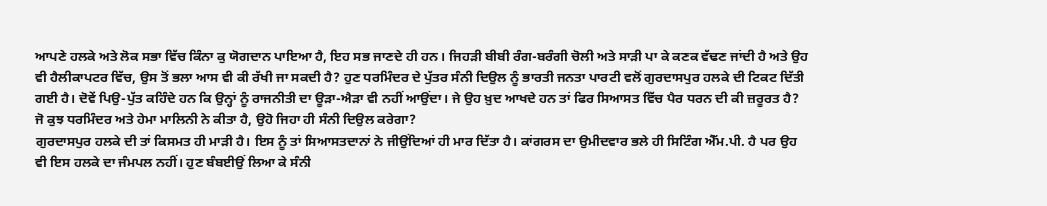ਆਪਣੇ ਹਲਕੇ ਅਤੇ ਲੋਕ ਸਭਾ ਵਿੱਚ ਕਿੰਨਾ ਕੁ ਯੋਗਦਾਨ ਪਾਇਆ ਹੈ, ਇਹ ਸਭ ਜਾਣਦੇ ਹੀ ਹਨ। ਜਿਹੜੀ ਬੀਬੀ ਰੰਗ-ਬਰੰਗੀ ਚੋਲੀ ਅਤੇ ਸਾੜੀ ਪਾ ਕੇ ਕਣਕ ਵੱਢਣ ਜਾਂਦੀ ਹੈ ਅਤੇ ਉਹ ਵੀ ਹੈਲੀਕਾਪਟਰ ਵਿੱਚ, ਉਸ ਤੋਂ ਭਲਾ ਆਸ ਵੀ ਕੀ ਰੱਖੀ ਜਾ ਸਕਦੀ ਹੈ? ਹੁਣ ਧਰਮਿੰਦਰ ਦੇ ਪੁੱਤਰ ਸੰਨੀ ਦਿਉਲ ਨੂੰ ਭਾਰਤੀ ਜਨਤਾ ਪਾਰਟੀ ਵਲੋਂ ਗੁਰਦਾਸਪੁਰ ਹਲਕੇ ਦੀ ਟਿਕਟ ਦਿੱਤੀ ਗਈ ਹੈ। ਦੋਵੇਂ ਪਿਉ-ਪੁੱਤ ਕਹਿੰਦੇ ਹਨ ਕਿ ਉਨ੍ਹਾਂ ਨੂੰ ਰਾਜਨੀਤੀ ਦਾ ਊੜਾ-ਐੜਾ ਵੀ ਨਹੀਂ ਆਉਂਦਾ। ਜੇ ਉਹ ਖ਼ੁਦ ਆਖਦੇ ਹਨ ਤਾਂ ਫਿਰ ਸਿਆਸਤ ਵਿੱਚ ਪੈਰ ਧਰਨ ਦੀ ਕੀ ਜ਼ਰੂਰਤ ਹੈ? ਜੋ ਕੁਝ ਧਰਮਿੰਦਰ ਅਤੇ ਹੇਮਾ ਮਾਲਿਨੀ ਨੇ ਕੀਤਾ ਹੈ, ਉਹੋ ਜਿਹਾ ਹੀ ਸੰਨੀ ਦਿਉਲ ਕਰੇਗਾ?
ਗੁਰਦਾਸਪੁਰ ਹਲਕੇ ਦੀ ਤਾਂ ਕਿਸਮਤ ਹੀ ਮਾੜੀ ਹੈ। ਇਸ ਨੂੰ ਤਾਂ ਸਿਆਸਤਦਾਨਾਂ ਨੇ ਜੀਉਂਦਿਆਂ ਹੀ ਮਾਰ ਦਿੱਤਾ ਹੈ। ਕਾਂਗਰਸ ਦਾ ਉਮੀਦਵਾਰ ਭਲੇ ਹੀ ਸਿਟਿੰਗ ਐੱਮ.ਪੀ. ਹੈ ਪਰ ਉਹ ਵੀ ਇਸ ਹਲਕੇ ਦਾ ਜੰਮਪਲ ਨਹੀਂ। ਹੁਣ ਬੰਬਈਉਂ ਲਿਆ ਕੇ ਸੰਨੀ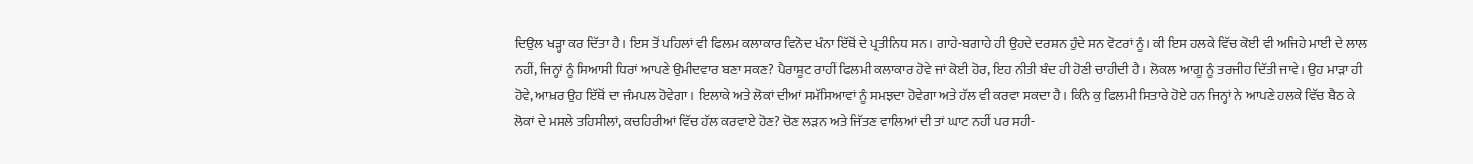ਦਿਉਲ ਖੜ੍ਹਾ ਕਰ ਦਿੱਤਾ ਹੈ। ਇਸ ਤੋਂ ਪਹਿਲਾਂ ਵੀ ਫਿਲਮ ਕਲਾਕਾਰ ਵਿਨੋਦ ਖੰਨਾ ਇੱਥੋਂ ਦੇ ਪ੍ਰਤੀਨਿਧ ਸਨ। ਗਾਹੇ-ਬਗਾਹੇ ਹੀ ਉਹਦੇ ਦਰਸ਼ਨ ਹੁੰਦੇ ਸਨ ਵੋਟਰਾਂ ਨੂੰ। ਕੀ ਇਸ ਹਲਕੇ ਵਿੱਚ ਕੋਈ ਵੀ ਅਜਿਹੇ ਮਾਈ ਦੇ ਲਾਲ ਨਹੀਂ, ਜਿਨ੍ਹਾਂ ਨੂੰ ਸਿਆਸੀ ਧਿਰਾਂ ਆਪਣੇ ਉਮੀਦਵਾਰ ਬਣਾ ਸਕਣ? ਪੈਰਾਸ਼ੂਟ ਰਾਹੀਂ ਫਿਲਮੀ ਕਲਾਕਾਰ ਹੋਵੇ ਜਾਂ ਕੋਈ ਹੋਰ, ਇਹ ਨੀਤੀ ਬੰਦ ਹੀ ਹੋਣੀ ਚਾਹੀਦੀ ਹੈ। ਲੋਕਲ ਆਗੂ ਨੂੰ ਤਰਜੀਹ ਦਿੱਤੀ ਜਾਵੇ। ਉਹ ਮਾੜਾ ਹੀ ਹੋਵੇ, ਆਖ਼ਰ ਉਹ ਇੱਥੋਂ ਦਾ ਜੰਮਪਲ ਹੋਵੇਗਾ। ਇਲਾਕੇ ਅਤੇ ਲੋਕਾਂ ਦੀਆਂ ਸਮੱਸਿਆਵਾਂ ਨੂੰ ਸਮਝਦਾ ਹੋਵੇਗਾ ਅਤੇ ਹੱਲ ਵੀ ਕਰਵਾ ਸਕਦਾ ਹੈ। ਕਿੰਨੇ ਕੁ ਫਿਲਮੀ ਸਿਤਾਰੇ ਹੋਏ ਹਨ ਜਿਨ੍ਹਾਂ ਨੇ ਆਪਣੇ ਹਲਕੇ ਵਿੱਚ ਬੈਠ ਕੇ ਲੋਕਾਂ ਦੇ ਮਸਲੇ ਤਹਿਸੀਲਾਂ, ਕਚਹਿਰੀਆਂ ਵਿੱਚ ਹੱਲ ਕਰਵਾਏ ਹੋਣ? ਚੋਣ ਲੜਨ ਅਤੇ ਜਿੱਤਣ ਵਾਲਿਆਂ ਦੀ ਤਾਂ ਘਾਟ ਨਹੀਂ ਪਰ ਸਹੀ-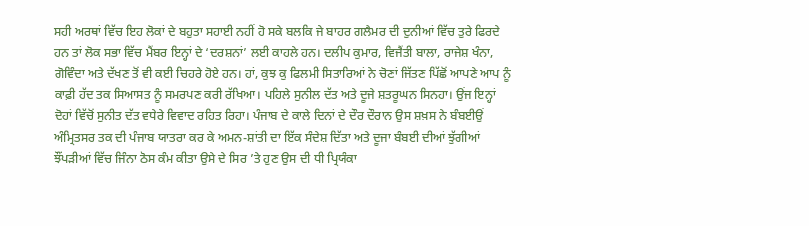ਸਹੀ ਅਰਥਾਂ ਵਿੱਚ ਇਹ ਲੋਕਾਂ ਦੇ ਬਹੁਤਾ ਸਹਾਈ ਨਹੀਂ ਹੋ ਸਕੇ ਬਲਕਿ ਜੇ ਬਾਹਰ ਗਲੈਮਰ ਦੀ ਦੁਨੀਆਂ ਵਿੱਚ ਤੁਰੇ ਫਿਰਦੇ ਹਨ ਤਾਂ ਲੋਕ ਸਭਾ ਵਿੱਚ ਮੈਂਬਰ ਇਨ੍ਹਾਂ ਦੇ ‘ਦਰਸ਼ਨਾਂ’ ਲਈ ਕਾਹਲੇ ਹਨ। ਦਲੀਪ ਕੁਮਾਰ, ਵਿਜੈਂਤੀ ਬਾਲਾ, ਰਾਜੇਸ਼ ਖੰਨਾ, ਗੋਵਿੰਦਾ ਅਤੇ ਦੱਖਣ ਤੋਂ ਵੀ ਕਈ ਚਿਹਰੇ ਹੋਏ ਹਨ। ਹਾਂ, ਕੁਝ ਕੁ ਫਿਲਮੀ ਸਿਤਾਰਿਆਂ ਨੇ ਚੋਣਾਂ ਜਿੱਤਣ ਪਿੱਛੋਂ ਆਪਣੇ ਆਪ ਨੂੰ ਕਾਫ਼ੀ ਹੱਦ ਤਕ ਸਿਆਸਤ ਨੂੰ ਸਮਰਪਣ ਕਰੀ ਰੱਖਿਆ। ਪਹਿਲੇ ਸੁਨੀਲ ਦੱਤ ਅਤੇ ਦੂਜੇ ਸ਼ਤਰੂਘਨ ਸਿਨਹਾ। ਉਂਜ ਇਨ੍ਹਾਂ ਦੋਹਾਂ ਵਿੱਚੋਂ ਸੁਨੀਤ ਦੱਤ ਵਧੇਰੇ ਵਿਵਾਦ ਰਹਿਤ ਰਿਹਾ। ਪੰਜਾਬ ਦੇ ਕਾਲੇ ਦਿਨਾਂ ਦੇ ਦੌਰ ਦੌਰਾਨ ਉਸ ਸ਼ਖ਼ਸ ਨੇ ਬੰਬਈਉਂ ਅੰਮ੍ਰਿਤਸਰ ਤਕ ਦੀ ਪੰਜਾਬ ਯਾਤਰਾ ਕਰ ਕੇ ਅਮਨ-ਸ਼ਾਂਤੀ ਦਾ ਇੱਕ ਸੰਦੇਸ਼ ਦਿੱਤਾ ਅਤੇ ਦੂਜਾ ਬੰਬਈ ਦੀਆਂ ਝੁੱਗੀਆਂ ਝੌਂਪੜੀਆਂ ਵਿੱਚ ਜਿੰਨਾ ਠੋਸ ਕੰਮ ਕੀਤਾ ਉਸੇ ਦੇ ਸਿਰ ’ਤੇ ਹੁਣ ਉਸ ਦੀ ਧੀ ਪ੍ਰਿਯੰਕਾ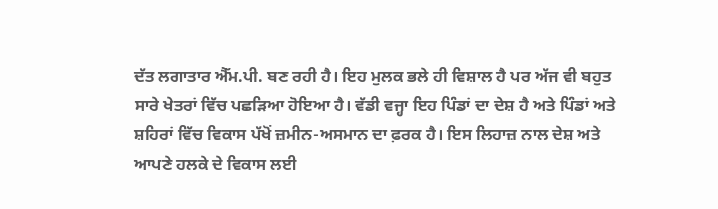ਦੱਤ ਲਗਾਤਾਰ ਐੱਮ.ਪੀ. ਬਣ ਰਹੀ ਹੈ। ਇਹ ਮੁਲਕ ਭਲੇ ਹੀ ਵਿਸ਼ਾਲ ਹੈ ਪਰ ਅੱਜ ਵੀ ਬਹੁਤ ਸਾਰੇ ਖੇਤਰਾਂ ਵਿੱਚ ਪਛੜਿਆ ਹੋਇਆ ਹੈ। ਵੱਡੀ ਵਜ੍ਹਾ ਇਹ ਪਿੰਡਾਂ ਦਾ ਦੇਸ਼ ਹੈ ਅਤੇ ਪਿੰਡਾਂ ਅਤੇ ਸ਼ਹਿਰਾਂ ਵਿੱਚ ਵਿਕਾਸ ਪੱਖੋਂ ਜ਼ਮੀਨ-ਅਸਮਾਨ ਦਾ ਫ਼ਰਕ ਹੈ। ਇਸ ਲਿਹਾਜ਼ ਨਾਲ ਦੇਸ਼ ਅਤੇ ਆਪਣੇ ਹਲਕੇ ਦੇ ਵਿਕਾਸ ਲਈ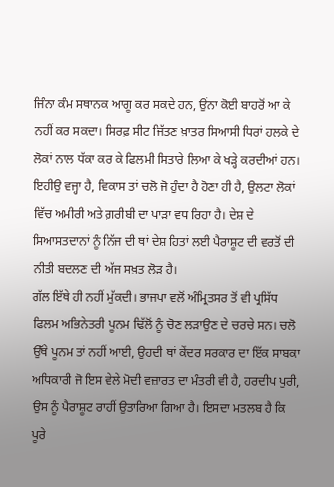ਜਿੰਨਾ ਕੰਮ ਸਥਾਨਕ ਆਗੂ ਕਰ ਸਕਦੇ ਹਨ, ਉਂਨਾ ਕੋਈ ਬਾਹਰੋਂ ਆ ਕੇ ਨਹੀਂ ਕਰ ਸਕਦਾ। ਸਿਰਫ਼ ਸੀਟ ਜਿੱਤਣ ਖ਼ਾਤਰ ਸਿਆਸੀ ਧਿਰਾਂ ਹਲਕੇ ਦੇ ਲੋਕਾਂ ਨਾਲ ਧੱਕਾ ਕਰ ਕੇ ਫਿਲਮੀ ਸਿਤਾਰੇ ਲਿਆ ਕੇ ਖੜ੍ਹੇ ਕਰਦੀਆਂ ਹਨ। ਇਹੀਉ ਵਜ੍ਹਾ ਹੈ, ਵਿਕਾਸ ਤਾਂ ਚਲੋ ਜੋ ਹੁੰਦਾ ਹੈ ਹੋਣਾ ਹੀ ਹੈ, ਉਲਟਾ ਲੋਕਾਂ ਵਿੱਚ ਅਮੀਰੀ ਅਤੇ ਗ਼ਰੀਬੀ ਦਾ ਪਾੜਾ ਵਧ ਰਿਹਾ ਹੈ। ਦੇਸ਼ ਦੇ ਸਿਆਸਤਦਾਨਾਂ ਨੂੰ ਨਿੱਜ ਦੀ ਥਾਂ ਦੇਸ਼ ਹਿਤਾਂ ਲਈ ਪੈਰਾਸ਼ੂਟ ਦੀ ਵਰਤੋਂ ਦੀ ਨੀਤੀ ਬਦਲਣ ਦੀ ਅੱਜ ਸਖ਼ਤ ਲੋੜ ਹੈ।
ਗੱਲ ਇੱਥੇ ਹੀ ਨਹੀਂ ਮੁੱਕਦੀ। ਭਾਜਪਾ ਵਲੋਂ ਅੰਮ੍ਰਿਤਸਰ ਤੋਂ ਵੀ ਪ੍ਰਸਿੱਧ ਫਿਲਮ ਅਭਿਨੇਤਰੀ ਪੂਨਮ ਢਿੱਲੋਂ ਨੂੰ ਚੋਣ ਲੜਾਉਣ ਦੇ ਚਰਚੇ ਸਨ। ਚਲੋ ਉੱਥੇ ਪੂਨਮ ਤਾਂ ਨਹੀਂ ਆਈ, ਉਹਦੀ ਥਾਂ ਕੇਂਦਰ ਸਰਕਾਰ ਦਾ ਇੱਕ ਸਾਬਕਾ ਅਧਿਕਾਰੀ ਜੋ ਇਸ ਵੇਲੇ ਮੋਦੀ ਵਜ਼ਾਰਤ ਦਾ ਮੰਤਰੀ ਵੀ ਹੈ, ਹਰਦੀਪ ਪੁਰੀ, ਉਸ ਨੂੰ ਪੈਰਾਸ਼ੂਟ ਰਾਹੀਂ ਉਤਾਰਿਆ ਗਿਆ ਹੈ। ਇਸਦਾ ਮਤਲਬ ਹੈ ਕਿ ਪੂਰੇ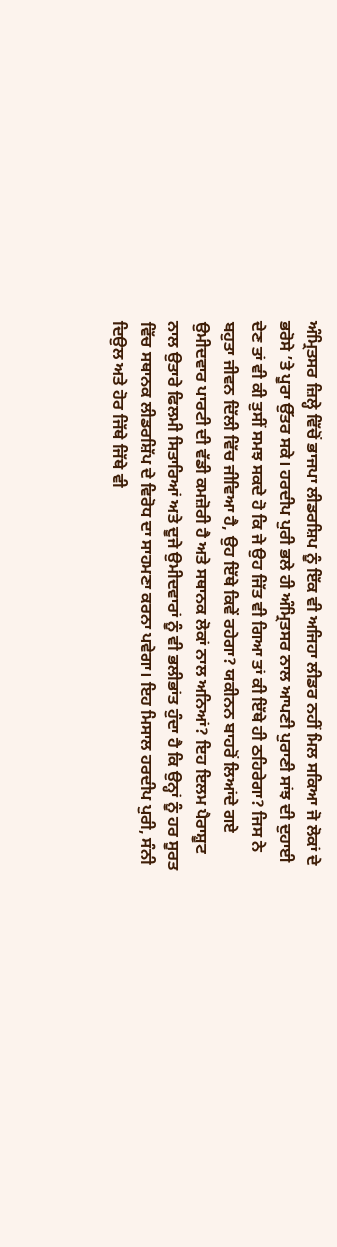ਅੰਮ੍ਰਿਤਸਰ ਜ਼ਿਲ੍ਹੇ ਵਿੱਚੋਂ ਭਾਜਪਾ ਲੀਡਰਸ਼ਿਪ ਨੂੰ ਇੱਕ ਵੀ ਅਜਿਹਾ ਲੀਡਰ ਨਹੀਂ ਮਿਲ ਸਕਿਆ ਜੋ ਲੋਕਾਂ ਦੇ ਭਰੋਸੇ ’ਤੇ ਪੂਰਾ ਉੱਤਰ ਸਕੇ। ਹਰਦੀਪ ਪੁਰੀ ਭਲੇ ਹੀ ਅੰਮ੍ਰਿਤਸਰ ਨਾਲ ਆਪਣੀ ਪੁਰਾਣੀ ਸਾਂਝ ਦੀ ਦੁਹਾਈ ਦੇਣ ਤਾਂ ਵੀ ਕੀ ਤੁਸੀਂ ਸਮਝ ਸਕਦੇ ਹੋ ਕਿ ਜੇ ਉਹ ਜਿੱਤ ਵੀ ਗਿਆ ਤਾਂ ਕੀ ਇੱਥੇ ਹੀ ਠਹਿਰੇਗਾ? ਜਿਸ ਨੇ ਬਹੁਤਾ ਜੀਵਨ ਦਿੱਲੀ ਵਿੱਚ ਜੀਵਿਆ ਹੈ, ਉਹ ਇੱਥੇ ਕਿਵੇਂ ਰਹੇਗਾ? ਯਕੀਨਨ ਬਾਹਰੋਂ ਲਿਆਂਦੇ ਗਏ ਉਮੀਦਵਾਰ ਪਾਰਟੀ ਦੀ ਵੱਡੀ ਕਮਜ਼ੋਰੀ ਹੈ ਅਤੇ ਸਥਾਨਕ ਲੋਕਾਂ ਨਾਲ ਅਨਿਆਂ? ਇਹ ਇਲਮ ਪੈਰਾਸ਼ੂਟ ਨਾਲ ਉਤਾਰੇ ਫਿਲਮੀ ਸਿਤਾਰਿਆਂ ਅਤੇ ਦੂਜੇ ਉਮੀਦਵਾਰਾਂ ਨੂੰ ਵੀ ਭਲੀਭਾਂਤ ਹੁੰਦਾ ਹੈ ਕਿ ਉਨ੍ਹਾਂ ਨੂੰ ਹਰ ਸੂਰਤ ਵਿੱਚ ਸਥਾਨਕ ਲੀਡਰਸ਼ਿੱਪ ਦੇ ਵਿਰੋਧ ਦਾ ਸਾਹਮਣਾ ਕਰਨਾ ਪਵੇਗਾ। ਇਹ ਮਿਸਾਲ ਹਰਦੀਪ ਪੁਰੀ, ਸੰਨੀ ਦਿਉਲ ਅਤੇ ਹੋਰ ਜਿੱਥੇ ਜਿੱਥੇ ਵੀ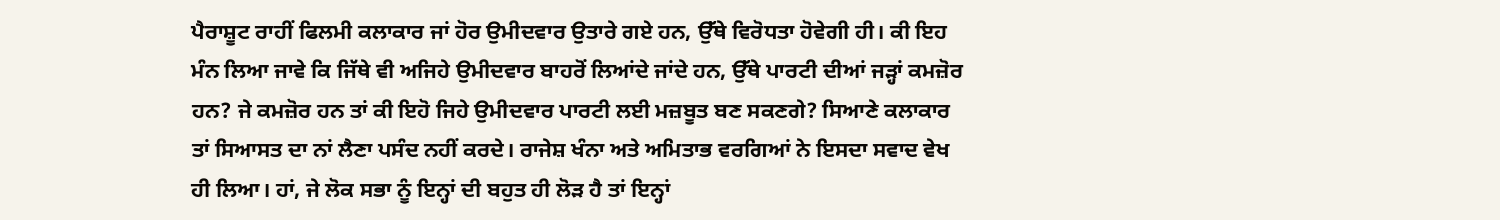ਪੈਰਾਸ਼ੂਟ ਰਾਹੀਂ ਫਿਲਮੀ ਕਲਾਕਾਰ ਜਾਂ ਹੋਰ ਉਮੀਦਵਾਰ ਉਤਾਰੇ ਗਏ ਹਨ, ਉੱਥੇ ਵਿਰੋਧਤਾ ਹੋਵੇਗੀ ਹੀ। ਕੀ ਇਹ ਮੰਨ ਲਿਆ ਜਾਵੇ ਕਿ ਜਿੱਥੇ ਵੀ ਅਜਿਹੇ ਉਮੀਦਵਾਰ ਬਾਹਰੋਂ ਲਿਆਂਦੇ ਜਾਂਦੇ ਹਨ, ਉੱਥੇ ਪਾਰਟੀ ਦੀਆਂ ਜੜ੍ਹਾਂ ਕਮਜ਼ੋਰ ਹਨ? ਜੇ ਕਮਜ਼ੋਰ ਹਨ ਤਾਂ ਕੀ ਇਹੋ ਜਿਹੇ ਉਮੀਦਵਾਰ ਪਾਰਟੀ ਲਈ ਮਜ਼ਬੂਤ ਬਣ ਸਕਣਗੇ? ਸਿਆਣੇ ਕਲਾਕਾਰ ਤਾਂ ਸਿਆਸਤ ਦਾ ਨਾਂ ਲੈਣਾ ਪਸੰਦ ਨਹੀਂ ਕਰਦੇ। ਰਾਜੇਸ਼ ਖੰਨਾ ਅਤੇ ਅਮਿਤਾਭ ਵਰਗਿਆਂ ਨੇ ਇਸਦਾ ਸਵਾਦ ਵੇਖ ਹੀ ਲਿਆ। ਹਾਂ, ਜੇ ਲੋਕ ਸਭਾ ਨੂੰ ਇਨ੍ਹਾਂ ਦੀ ਬਹੁਤ ਹੀ ਲੋੜ ਹੈ ਤਾਂ ਇਨ੍ਹਾਂ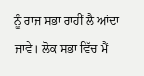ਨੂੰ ਰਾਜ ਸਭਾ ਰਾਹੀਂ ਲੈ ਆਂਦਾ ਜਾਵੇ। ਲੋਕ ਸਭਾ ਵਿੱਚ ਮੈਂ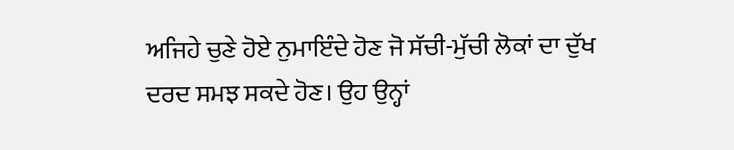ਅਜਿਹੇ ਚੁਣੇ ਹੋਏ ਨੁਮਾਇੰਦੇ ਹੋਣ ਜੋ ਸੱਚੀ-ਮੁੱਚੀ ਲੋਕਾਂ ਦਾ ਦੁੱਖ ਦਰਦ ਸਮਝ ਸਕਦੇ ਹੋਣ। ਉਹ ਉਨ੍ਹਾਂ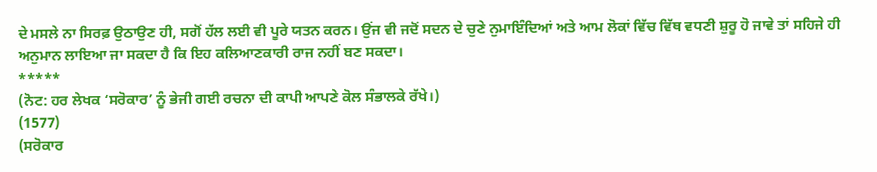ਦੇ ਮਸਲੇ ਨਾ ਸਿਰਫ਼ ਉਠਾਉਣ ਹੀ, ਸਗੋਂ ਹੱਲ ਲਈ ਵੀ ਪੂਰੇ ਯਤਨ ਕਰਨ। ਉਂਜ ਵੀ ਜਦੋਂ ਸਦਨ ਦੇ ਚੁਣੇ ਨੁਮਾਇੰਦਿਆਂ ਅਤੇ ਆਮ ਲੋਕਾਂ ਵਿੱਚ ਵਿੱਥ ਵਧਣੀ ਸ਼ੁਰੂ ਹੋ ਜਾਵੇ ਤਾਂ ਸਹਿਜੇ ਹੀ ਅਨੁਮਾਨ ਲਾਇਆ ਜਾ ਸਕਦਾ ਹੈ ਕਿ ਇਹ ਕਲਿਆਣਕਾਰੀ ਰਾਜ ਨਹੀਂ ਬਣ ਸਕਦਾ।
*****
(ਨੋਟ: ਹਰ ਲੇਖਕ ‘ਸਰੋਕਾਰ’ ਨੂੰ ਭੇਜੀ ਗਈ ਰਚਨਾ ਦੀ ਕਾਪੀ ਆਪਣੇ ਕੋਲ ਸੰਭਾਲਕੇ ਰੱਖੇ।)
(1577)
(ਸਰੋਕਾਰ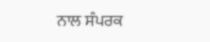ਨਾਲ ਸੰਪਰਕ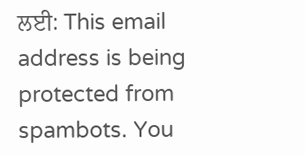ਲਈ: This email address is being protected from spambots. You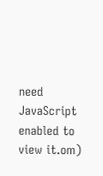need JavaScript enabled to view it.om)